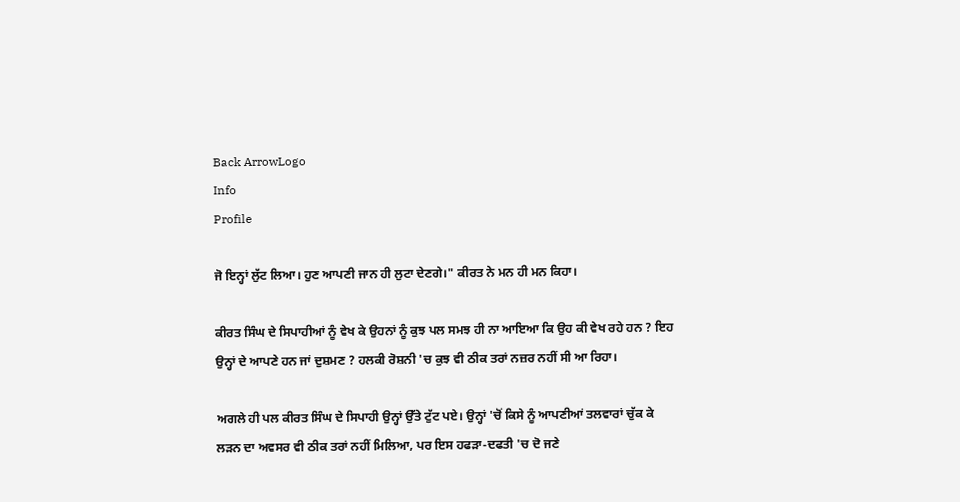Back ArrowLogo
Info
Profile

ਜੋ ਇਨ੍ਹਾਂ ਲੁੱਟ ਲਿਆ। ਹੁਣ ਆਪਣੀ ਜਾਨ ਹੀ ਲੁਟਾ ਦੇਣਗੇ।" ਕੀਰਤ ਨੇ ਮਨ ਹੀ ਮਨ ਕਿਹਾ।

ਕੀਰਤ ਸਿੰਘ ਦੇ ਸਿਪਾਹੀਆਂ ਨੂੰ ਵੇਖ ਕੇ ਉਹਨਾਂ ਨੂੰ ਕੁਝ ਪਲ ਸਮਝ ਹੀ ਨਾ ਆਇਆ ਕਿ ਉਹ ਕੀ ਵੇਖ ਰਹੇ ਹਨ ? ਇਹ ਉਨ੍ਹਾਂ ਦੇ ਆਪਣੇ ਹਨ ਜਾਂ ਦੁਸ਼ਮਣ ? ਹਲਕੀ ਰੋਸ਼ਨੀ 'ਚ ਕੁਝ ਵੀ ਠੀਕ ਤਰਾਂ ਨਜ਼ਰ ਨਹੀਂ ਸੀ ਆ ਰਿਹਾ।

ਅਗਲੇ ਹੀ ਪਲ ਕੀਰਤ ਸਿੰਘ ਦੇ ਸਿਪਾਹੀ ਉਨ੍ਹਾਂ ਉੱਤੇ ਟੁੱਟ ਪਏ। ਉਨ੍ਹਾਂ 'ਚੋਂ ਕਿਸੇ ਨੂੰ ਆਪਣੀਆਂ ਤਲਵਾਰਾਂ ਚੁੱਕ ਕੇ ਲੜਨ ਦਾ ਅਵਸਰ ਵੀ ਠੀਕ ਤਰਾਂ ਨਹੀਂ ਮਿਲਿਆ, ਪਰ ਇਸ ਹਫੜਾ-ਦਫਤੀ 'ਚ ਦੋ ਜਣੇ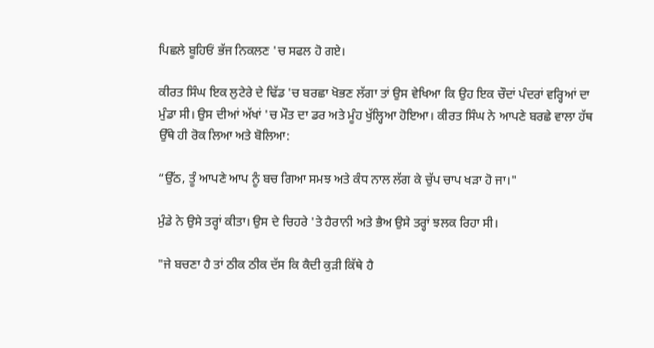ਪਿਛਲੇ ਬੂਹਿਓਂ ਭੱਜ ਨਿਕਲਣ 'ਚ ਸਫਲ ਹੋ ਗਏ।

ਕੀਰਤ ਸਿੰਘ ਇਕ ਲੁਟੇਰੇ ਦੇ ਢਿੱਡ 'ਚ ਬਰਛਾ ਖੋਭਣ ਲੱਗਾ ਤਾਂ ਉਸ ਵੇਖਿਆ ਕਿ ਉਹ ਇਕ ਚੌਦਾਂ ਪੰਦਰਾਂ ਵਰ੍ਹਿਆਂ ਦਾ ਮੁੰਡਾ ਸੀ। ਉਸ ਦੀਆਂ ਅੱਖਾਂ 'ਚ ਮੌਤ ਦਾ ਡਰ ਅਤੇ ਮੂੰਹ ਖੁੱਲ੍ਹਿਆ ਹੋਇਆ। ਕੀਰਤ ਸਿੰਘ ਨੇ ਆਪਣੇ ਬਰਛੇ ਵਾਲਾ ਹੱਥ ਉੱਥੇ ਹੀ ਰੋਕ ਲਿਆ ਅਤੇ ਬੋਲਿਆ:

“ਉੱਠ, ਤੂੰ ਆਪਣੇ ਆਪ ਨੂੰ ਬਚ ਗਿਆ ਸਮਝ ਅਤੇ ਕੰਧ ਨਾਲ ਲੱਗ ਕੇ ਚੁੱਪ ਚਾਪ ਖੜਾ ਹੋ ਜਾ।"

ਮੁੰਡੇ ਨੇ ਉਸੇ ਤਰ੍ਹਾਂ ਕੀਤਾ। ਉਸ ਦੇ ਚਿਹਰੇ 'ਤੇ ਹੈਰਾਨੀ ਅਤੇ ਭੈਅ ਉਸੇ ਤਰ੍ਹਾਂ ਝਲਕ ਰਿਹਾ ਸੀ।

"ਜੇ ਬਚਣਾ ਹੈ ਤਾਂ ਠੀਕ ਠੀਕ ਦੱਸ ਕਿ ਕੈਦੀ ਕੁੜੀ ਕਿੱਥੇ ਹੈ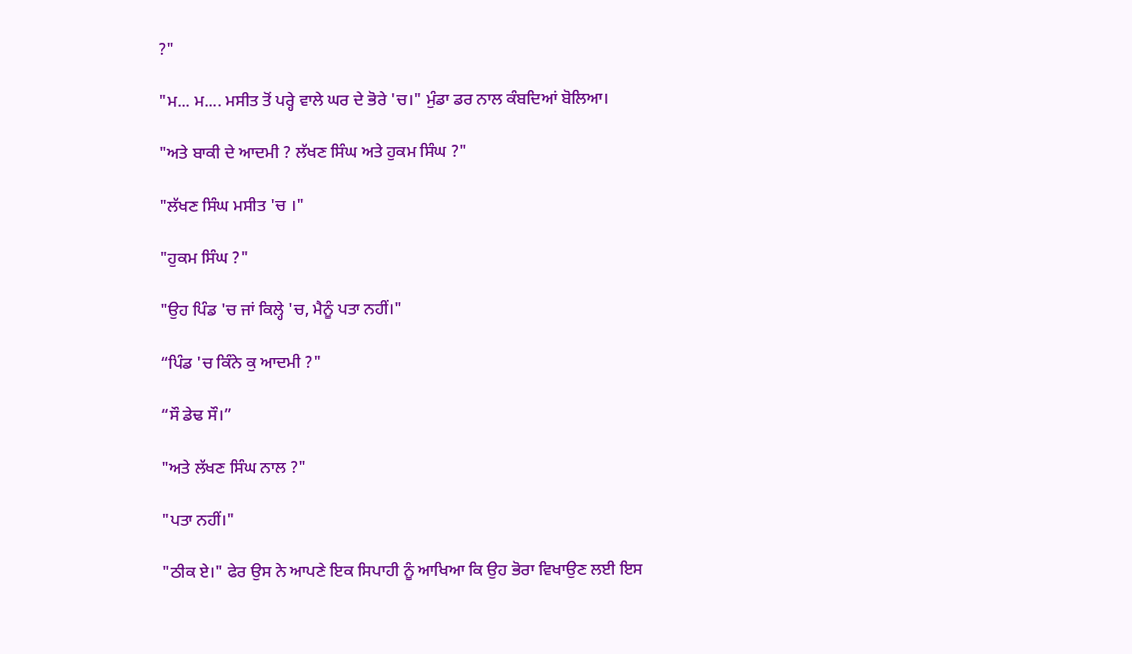?"

"ਮ... ਮ.... ਮਸੀਤ ਤੋਂ ਪਰ੍ਹੇ ਵਾਲੇ ਘਰ ਦੇ ਭੋਰੇ 'ਚ।" ਮੁੰਡਾ ਡਰ ਨਾਲ ਕੰਬਦਿਆਂ ਬੋਲਿਆ।

"ਅਤੇ ਬਾਕੀ ਦੇ ਆਦਮੀ ? ਲੱਖਣ ਸਿੰਘ ਅਤੇ ਹੁਕਮ ਸਿੰਘ ?"

"ਲੱਖਣ ਸਿੰਘ ਮਸੀਤ 'ਚ ।"

"ਹੁਕਮ ਸਿੰਘ ?"

"ਉਹ ਪਿੰਡ 'ਚ ਜਾਂ ਕਿਲ੍ਹੇ 'ਚ, ਮੈਨੂੰ ਪਤਾ ਨਹੀਂ।"

“ਪਿੰਡ 'ਚ ਕਿੰਨੇ ਕੁ ਆਦਮੀ ?"

“ਸੌ ਡੇਢ ਸੌ।”

"ਅਤੇ ਲੱਖਣ ਸਿੰਘ ਨਾਲ ?"

"ਪਤਾ ਨਹੀਂ।"

"ਠੀਕ ਏ।" ਫੇਰ ਉਸ ਨੇ ਆਪਣੇ ਇਕ ਸਿਪਾਹੀ ਨੂੰ ਆਖਿਆ ਕਿ ਉਹ ਭੋਰਾ ਵਿਖਾਉਣ ਲਈ ਇਸ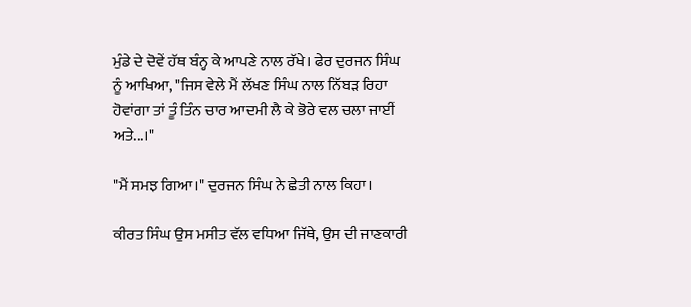ਮੁੰਡੇ ਦੇ ਦੋਵੇਂ ਹੱਥ ਬੰਨ੍ਹ ਕੇ ਆਪਣੇ ਨਾਲ ਰੱਖੇ। ਫੇਰ ਦੁਰਜਨ ਸਿੰਘ ਨੂੰ ਆਖਿਆ, "ਜਿਸ ਵੇਲੇ ਮੈਂ ਲੱਖਣ ਸਿੰਘ ਨਾਲ ਨਿੱਬੜ ਰਿਹਾ ਹੋਵਾਂਗਾ ਤਾਂ ਤੂੰ ਤਿੰਨ ਚਾਰ ਆਦਮੀ ਲੈ ਕੇ ਭੋਰੇ ਵਲ ਚਲਾ ਜਾਈਂ ਅਤੇ...।"

"ਮੈਂ ਸਮਝ ਗਿਆ।" ਦੁਰਜਨ ਸਿੰਘ ਨੇ ਛੇਤੀ ਨਾਲ ਕਿਹਾ।

ਕੀਰਤ ਸਿੰਘ ਉਸ ਮਸੀਤ ਵੱਲ ਵਧਿਆ ਜਿੱਥੇ, ਉਸ ਦੀ ਜਾਣਕਾਰੀ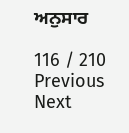ਅਨੁਸਾਰ

116 / 210
Previous
Next